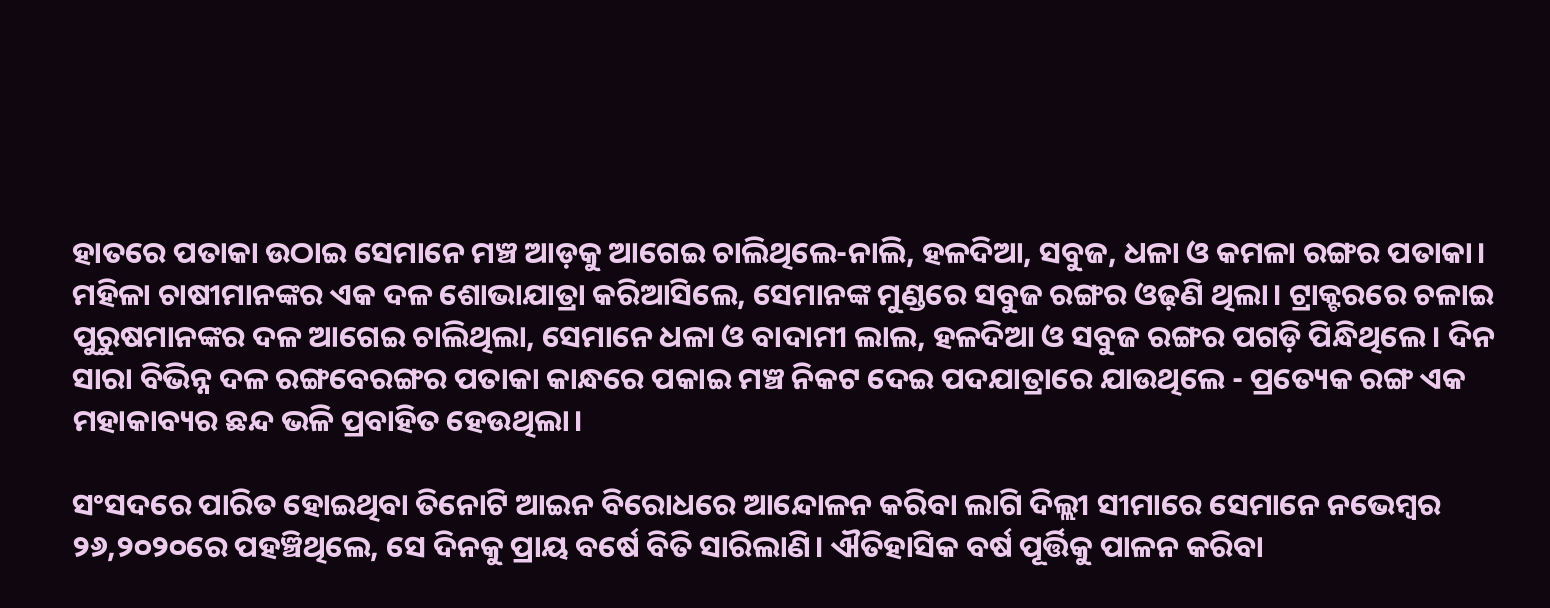ହାତରେ ପତାକା ଉଠାଇ ସେମାନେ ମଞ୍ଚ ଆଡ଼କୁ ଆଗେଇ ଚାଲିଥିଲେ-ନାଲି, ହଳଦିଆ, ସବୁଜ, ଧଳା ଓ କମଳା ରଙ୍ଗର ପତାକା। ମହିଳା ଚାଷୀମାନଙ୍କର ଏକ ଦଳ ଶୋଭାଯାତ୍ରା କରିଆସିଲେ, ସେମାନଙ୍କ ମୁଣ୍ଡରେ ସବୁଜ ରଙ୍ଗର ଓଢ଼ଣି ଥିଲା। ଟ୍ରାକ୍ଟରରେ ଚଳାଇ ପୁରୁଷମାନଙ୍କର ଦଳ ଆଗେଇ ଚାଲିଥିଲା, ସେମାନେ ଧଳା ଓ ବାଦାମୀ ଲାଲ, ହଳଦିଆ ଓ ସବୁଜ ରଙ୍ଗର ପଗଡ଼ି ପିନ୍ଧିଥିଲେ। ଦିନ ସାରା ବିଭିନ୍ନ ଦଳ ରଙ୍ଗବେରଙ୍ଗର ପତାକା କାନ୍ଧରେ ପକାଇ ମଞ୍ଚ ନିକଟ ଦେଇ ପଦଯାତ୍ରାରେ ଯାଉଥିଲେ - ପ୍ରତ୍ୟେକ ରଙ୍ଗ ଏକ ମହାକାବ୍ୟର ଛନ୍ଦ ଭଳି ପ୍ରବାହିତ ହେଉଥିଲା।

ସଂସଦରେ ପାରିତ ହୋଇଥିବା ତିନୋଟି ଆଇନ ବିରୋଧରେ ଆନ୍ଦୋଳନ କରିବା ଲାଗି ଦିଲ୍ଲୀ ସୀମାରେ ସେମାନେ ନଭେମ୍ବର ୨୬,୨୦୨୦ରେ ପହଞ୍ଚିଥିଲେ, ସେ ଦିନକୁ ପ୍ରାୟ ବର୍ଷେ ବିତି ସାରିଲାଣି। ଐତିହାସିକ ବର୍ଷ ପୂର୍ତ୍ତିକୁ ପାଳନ କରିବା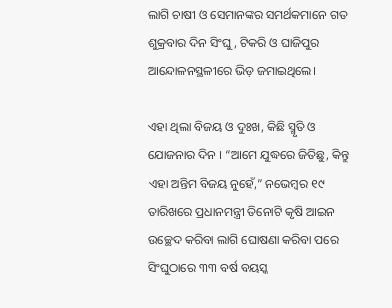ଲାଗି ଚାଷୀ ଓ ସେମାନଙ୍କର ସମର୍ଥକମାନେ ଗତ ଶୁକ୍ରବାର ଦିନ ସିଂଘୁ, ଟିକରି ଓ ଘାଜିପୁର ଆନ୍ଦୋଳନସ୍ଥଳୀରେ ଭିଡ଼ ଜମାଇଥିଲେ।

ଏହା ଥିଲା ବିଜୟ ଓ ଦୁଃଖ, କିଛି ସ୍ମୃତି ଓ ଯୋଜନାର ଦିନ । “ଆମେ ଯୁଦ୍ଧରେ ଜିତିଛୁ, କିନ୍ତୁ ଏହା ଅନ୍ତିମ ବିଜୟ ନୁହେଁ,” ନଭେମ୍ବର ୧୯ ତାରିଖରେ ପ୍ରଧାନମନ୍ତ୍ରୀ ତିନୋଟି କୃଷି ଆଇନ ଉଚ୍ଛେଦ କରିବା ଲାଗି ଘୋଷଣା କରିବା ପରେ ସିଂଘୁଠାରେ ୩୩ ବର୍ଷ ବୟସ୍କ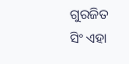ଗୁରଜିତ ସିଂ ଏହା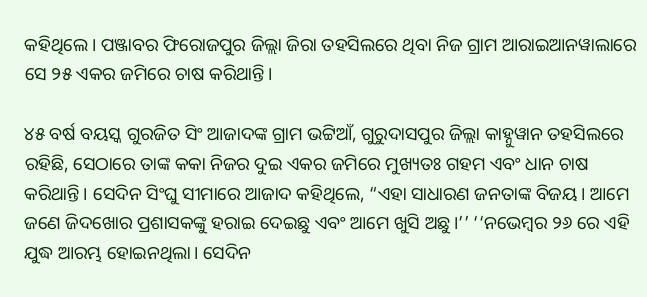କହିଥିଲେ। ପଞ୍ଜାବର ଫିରୋଜପୁର ଜିଲ୍ଲା ଜିରା ତହସିଲରେ ଥିବା ନିଜ ଗ୍ରାମ ଆରାଇଆନୱାଲାରେ ସେ ୨୫ ଏକର ଜମିରେ ଚାଷ କରିଥାନ୍ତି।

୪୫ ବର୍ଷ ବୟସ୍କ ଗୁରଜିତ ସିଂ ଆଜାଦଙ୍କ ଗ୍ରାମ ଭଟ୍ଟିଆଁ, ଗୁରୁଦାସପୁର ଜିଲ୍ଲା କାହ୍ନୁୱାନ ତହସିଲରେ ରହିଛି, ସେଠାରେ ତାଙ୍କ କକା ନିଜର ଦୁଇ ଏକର ଜମିରେ ମୁଖ୍ୟତଃ ଗହମ ଏବଂ ଧାନ ଚାଷ କରିଥାନ୍ତି। ସେଦିନ ସିଂଘୁ ସୀମାରେ ଆଜାଦ କହିଥିଲେ, “ଏହା ସାଧାରଣ ଜନତାଙ୍କ ବିଜୟ। ଆମେ ଜଣେ ଜିଦଖୋର ପ୍ରଶାସକଙ୍କୁ ହରାଇ ଦେଇଛୁ ଏବଂ ଆମେ ଖୁସି ଅଛୁ।’’ ‘‘ନଭେମ୍ବର ୨୬ ରେ ଏହି ଯୁଦ୍ଧ ଆରମ୍ଭ ହୋଇନଥିଲା। ସେଦିନ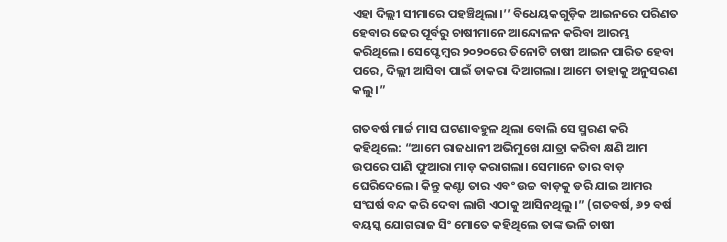ଏହା ଦିଲ୍ଲୀ ସୀମାରେ ପହଞ୍ଚିଥିଲା।’’ ବିଧେୟକଗୁଡ଼ିକ ଆଇନରେ ପରିଣତ ହେବାର ଢେର ପୂର୍ବରୁ ଚାଷୀମାନେ ଆନ୍ଦୋଳନ କରିବା ଆରମ୍ଭ କରିଥିଲେ। ସେପ୍ଟେମ୍ବର ୨୦୨୦ରେ ତିନୋଟି ଚାଷୀ ଆଇନ ପାରିତ ହେବା ପରେ, ଦିଲ୍ଲୀ ଆସିବା ପାଇଁ ଡାକରା ଦିଆଗଲା। ଆମେ ତାହାକୁ ଅନୁସରଣ କଲୁ।”

ଗତବର୍ଷ ମାର୍ଚ୍ଚ ମାସ ଘଟଣାବହୁଳ ଥିଲା ବୋଲି ସେ ସ୍ମରଣ କରି କହିଥିଲେ: “ଆମେ ରାଜଧାନୀ ଅଭିମୁଖେ ଯାତ୍ରା କରିବା କ୍ଷଣି ଆମ ଉପରେ ପାଣି ଫୁଆରା ମାଡ଼ କରାଗଲା। ସେମାନେ ତାର ବାଡ଼ ଘେରିଦେଲେ। କିନ୍ତୁ କଣ୍ଟା ତାର ଏବଂ ଉଚ୍ଚ ବାଡ଼କୁ ଡରି ଯାଇ ଆମର ସଂଘର୍ଷ ବନ୍ଦ କରି ଦେବା ଲାଗି ଏଠାକୁ ଆସିନଥିଲୁ।” (ଗତବର୍ଷ, ୬୨ ବର୍ଷ ବୟସ୍କ ଯୋଗରାଜ ସିଂ ମୋତେ କହିଥିଲେ ତାଙ୍କ ଭଳି ଚାଷୀ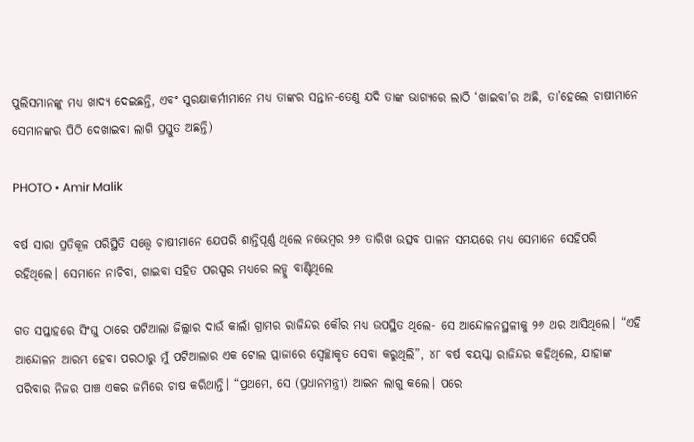ପୁଲିସମାନଙ୍କୁ ମଧ୍ୟ ଖାଦ୍ୟ ଦେଇଛନ୍ତି, ଏବଂ ସୁରକ୍ଷାକର୍ମୀମାନେ ମଧ୍ୟ ତାଙ୍କର ସନ୍ତାନ-ତେଣୁ ଯଦି ତାଙ୍କ ଭାଗ୍ୟରେ ଲାଠି ‘ଖାଇବା’ର ଅଛି, ତା’ହେଲେ ଚାଷୀମାନେ ସେମାନଙ୍କର ପିଠି ଦେଖାଇବା ଲାଗି ପ୍ରସ୍ତୁତ ଅଛନ୍ତି)

PHOTO • Amir Malik

ବର୍ଷ ସାରା ପ୍ରତିକୂଳ ପରିସ୍ଥିତି ସତ୍ତ୍ୱେ ଚାଷୀମାନେ ଯେପରି ଶାନ୍ତିପୂର୍ଣ୍ଣ ଥିଲେ ନଭେମ୍ବର ୨୬ ତାରିଖ ଉତ୍ସବ ପାଳନ ସମୟରେ ମଧ୍ୟ ସେମାନେ ସେହିପରି ରହିଥିଲେ। ସେମାନେ ନାଚିବା, ଗାଇବା ସହିତ ପରସ୍ପର ମଧ୍ୟରେ ଲଡ୍ଡୁ ବାଣ୍ଟିଥିଲେ

ଗତ ସପ୍ତାହରେ ସିଂଘୁ ଠାରେ ପଟିଆଲା ଜିଲ୍ଲାର ଦାଉଁ କାଲାଁ ଗ୍ରାମର ରାଜିନ୍ଦର କୌର ମଧ୍ୟ ଉପସ୍ଥିତ ଥିଲେ- ସେ ଆନ୍ଦୋଳନସ୍ଥଳୀକୁ ୨୬ ଥର ଆସିଥିଲେ। “ଏହି ଆନ୍ଦୋଳନ ଆରମ୍ଭ ହେବା ପରଠାରୁ ମୁଁ ପଟିଆଲାର ଏକ ଟୋଲ ପ୍ଲାଜାରେ ସ୍ୱେଚ୍ଛାକୃତ ସେବା କରୁଥିଲି”, ୪୮ ବର୍ଷ ବୟସ୍କା ରାଜିନ୍ଦର କହିଥିଲେ, ଯାହାଙ୍କ ପରିବାର ନିଜର ପାଞ୍ଚ ଏକର ଜମିରେ ଚାଷ କରିଥାନ୍ତି। “ପ୍ରଥମେ, ସେ (ପ୍ରଧାନମନ୍ତ୍ରୀ) ଆଇନ ଲାଗୁ କଲେ। ପରେ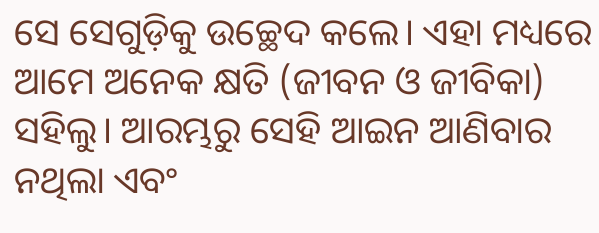ସେ ସେଗୁଡ଼ିକୁ ଉଚ୍ଛେଦ କଲେ। ଏହା ମଧ୍ୟରେ ଆମେ ଅନେକ କ୍ଷତି (ଜୀବନ ଓ ଜୀବିକା) ସହିଲୁ। ଆରମ୍ଭରୁ ସେହି ଆଇନ ଆଣିବାର ନଥିଲା ଏବଂ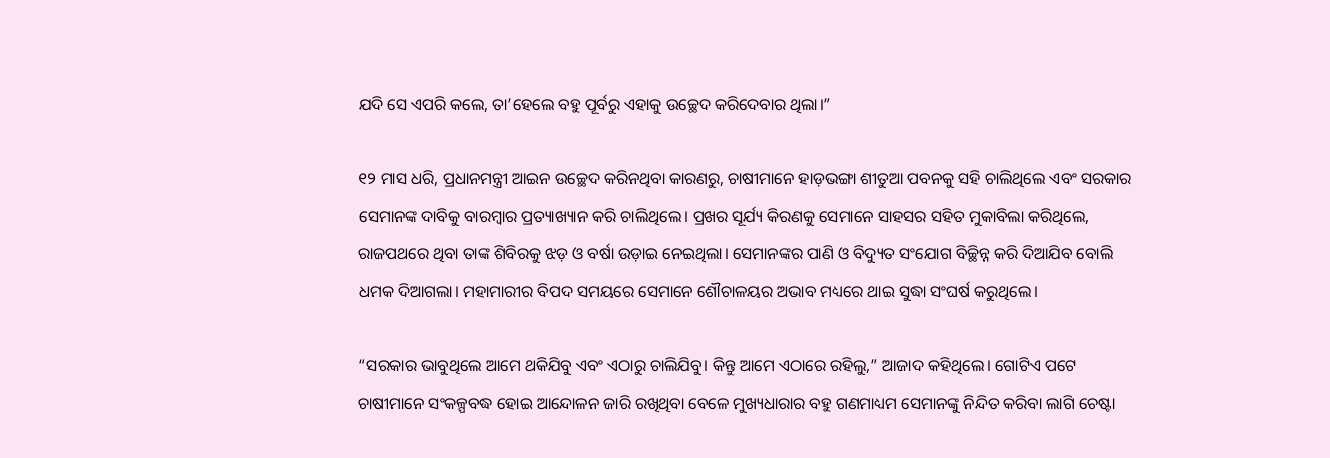ଯଦି ସେ ଏପରି କଲେ, ତା’ହେଲେ ବହୁ ପୂର୍ବରୁ ଏହାକୁ ଉଚ୍ଛେଦ କରିଦେବାର ଥିଲା।”

୧୨ ମାସ ଧରି, ପ୍ରଧାନମନ୍ତ୍ରୀ ଆଇନ ଉଚ୍ଛେଦ କରିନଥିବା କାରଣରୁ, ଚାଷୀମାନେ ହାଡ଼ଭଙ୍ଗା ଶୀତୁଆ ପବନକୁ ସହି ଚାଲିଥିଲେ ଏବଂ ସରକାର ସେମାନଙ୍କ ଦାବିକୁ ବାରମ୍ବାର ପ୍ରତ୍ୟାଖ୍ୟାନ କରି ଚାଲିଥିଲେ। ପ୍ରଖର ସୂର୍ଯ୍ୟ କିରଣକୁ ସେମାନେ ସାହସର ସହିତ ମୁକାବିଲା କରିଥିଲେ, ରାଜପଥରେ ଥିବା ତାଙ୍କ ଶିବିରକୁ ଝଡ଼ ଓ ବର୍ଷା ଉଡ଼ାଇ ନେଇଥିଲା। ସେମାନଙ୍କର ପାଣି ଓ ବିଦ୍ୟୁତ ସଂଯୋଗ ବିଚ୍ଛିନ୍ନ କରି ଦିଆଯିବ ବୋଲି ଧମକ ଦିଆଗଲା। ମହାମାରୀର ବିପଦ ସମୟରେ ସେମାନେ ଶୌଚାଳୟର ଅଭାବ ମଧ୍ୟରେ ଥାଇ ସୁଦ୍ଧା ସଂଘର୍ଷ କରୁଥିଲେ।

“ସରକାର ଭାବୁଥିଲେ ଆମେ ଥକିଯିବୁ ଏବଂ ଏଠାରୁ ଚାଲିଯିବୁ। କିନ୍ତୁ ଆମେ ଏଠାରେ ରହିଲୁ,” ଆଜାଦ କହିଥିଲେ। ଗୋଟିଏ ପଟେ ଚାଷୀମାନେ ସଂକଳ୍ପବଦ୍ଧ ହୋଇ ଆନ୍ଦୋଳନ ଜାରି ରଖିଥିବା ବେଳେ ମୁଖ୍ୟଧାରାର ବହୁ ଗଣମାଧ୍ୟମ ସେମାନଙ୍କୁ ନିନ୍ଦିତ କରିବା ଲାଗି ଚେଷ୍ଟା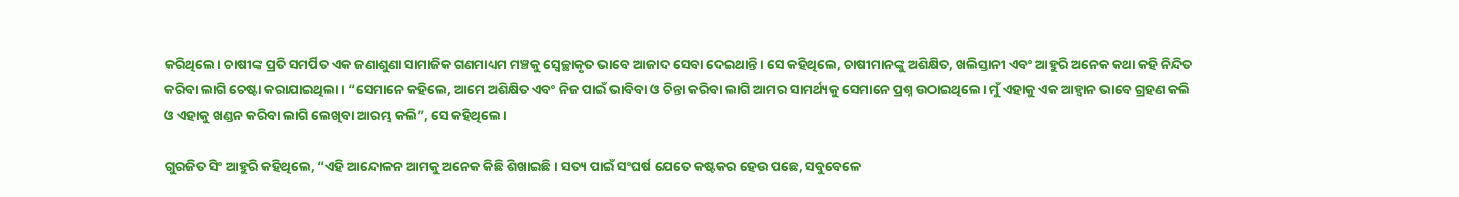କରିଥିଲେ। ଚାଷୀଙ୍କ ପ୍ରତି ସମର୍ପିତ ଏକ ଜଣାଶୁଣା ସାମାଜିକ ଗଣମାଧ୍ୟମ ମଞ୍ଚକୁ ସ୍ୱେଚ୍ଛାକୃତ ଭାବେ ଆଜାଦ ସେବା ଦେଇଥାନ୍ତି। ସେ କହିଥିଲେ, ଚାଷୀମାନଙ୍କୁ ଅଶିକ୍ଷିତ, ଖଲିସ୍ତାନୀ ଏବଂ ଆହୁରି ଅନେକ କଥା କହି ନିନ୍ଦିତ କରିବା ଲାଗି ଚେଷ୍ଟା କରାଯାଇଥିଲା। “ସେମାନେ କହିଲେ, ଆମେ ଅଶିକ୍ଷିତ ଏବଂ ନିଜ ପାଇଁ ଭାବିବା ଓ ଚିନ୍ତା କରିବା ଲାଗି ଆମର ସାମର୍ଥ୍ୟକୁ ସେମାନେ ପ୍ରଶ୍ନ ଉଠାଇଥିଲେ। ମୁଁ ଏହାକୁ ଏକ ଆହ୍ୱାନ ଭାବେ ଗ୍ରହଣ କଲି ଓ ଏହାକୁ ଖଣ୍ଡନ କରିବା ଲାଗି ଲେଖିବା ଆରମ୍ଭ କଲି”, ସେ କହିଥିଲେ।

ଗୁରଜିତ ସିଂ ଆହୁରି କହିଥିଲେ, “ଏହି ଆନ୍ଦୋଳନ ଆମକୁ ଅନେକ କିଛି ଶିଖାଇଛି। ସତ୍ୟ ପାଇଁ ସଂଘର୍ଷ ଯେତେ କଷ୍ଟକର ହେଉ ପଛେ, ସବୁବେଳେ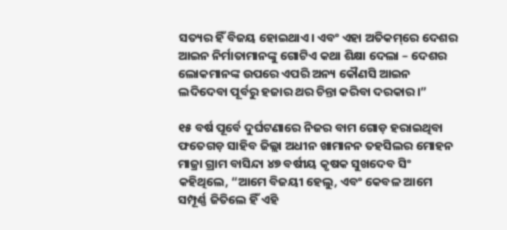ସତ୍ୟର ହିଁ ବିଜୟ ହୋଇଥାଏ। ଏବଂ ଏହା ଅତିକମ୍‌ରେ ଦେଶର ଆଇନ ନିର୍ମାତାମାନଙ୍କୁ ଗୋଟିଏ କଥା ଶିକ୍ଷା ଦେଲା – ଦେଶର ଲୋକମାନଙ୍କ ଉପରେ ଏପରି ଅନ୍ୟ କୌଣସି ଆଇନ ଲଦିଦେବା ପୂର୍ବରୁ ହଜାର ଥର ଚିନ୍ତା କରିବା ଦରକାର।”

୧୫ ବର୍ଷ ପୂର୍ବେ ଦୁର୍ଘଟଣାରେ ନିଜର ବାମ ଗୋଡ଼ ହରାଇଥିବା ଫତେଗଡ଼ ସାହିବ ଜିଲ୍ଲା ଅଧୀନ ଖାମାନନ ତହସିଲର ମୋହନ ମାଜ୍ରା ଗ୍ରାମ ବାସିନ୍ଦା ୪୭ ବର୍ଷୀୟ କୃଷକ ସୁଖଦେବ ସିଂ କହିଥିଲେ, “ଆମେ ବିଜୟୀ ହେଲୁ, ଏବଂ କେବଳ ଆମେ ସମ୍ପୂର୍ଣ୍ଣ ଜିତିଲେ ହିଁ ଏହି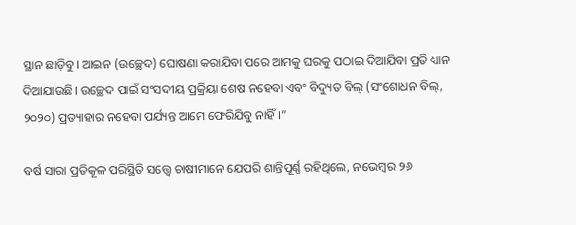ସ୍ଥାନ ଛାଡ଼ିବୁ। ଆଇନ (ଉଚ୍ଛେଦ) ଘୋଷଣା କରାଯିବା ପରେ ଆମକୁ ଘରକୁ ପଠାଇ ଦିଆଯିବା ପ୍ରତି ଧ୍ୟାନ ଦିଆଯାଉଛି। ଉଚ୍ଛେଦ ପାଇଁ ସଂସଦୀୟ ପ୍ରକ୍ରିୟା ଶେଷ ନହେବା ଏବଂ ବିଦ୍ୟୁତ ବିଲ୍ (ସଂଶୋଧନ ବିଲ୍, ୨୦୨୦) ପ୍ରତ୍ୟାହାର ନହେବା ପର୍ଯ୍ୟନ୍ତ ଆମେ ଫେରିଯିବୁ ନାହିଁ।”

ବର୍ଷ ସାରା ପ୍ରତିକୂଳ ପରିସ୍ଥିତି ସତ୍ତ୍ୱେ ଚାଷୀମାନେ ଯେପରି ଶାନ୍ତିପୂର୍ଣ୍ଣ ରହିଥିଲେ, ନଭେମ୍ବର ୨୬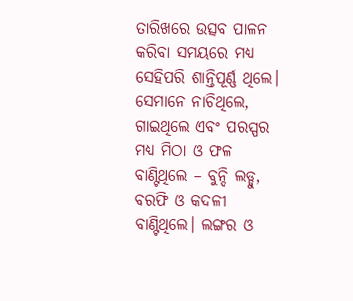ତାରିଖରେ ଉତ୍ସବ ପାଳନ କରିବା ସମୟରେ ମଧ୍ୟ ସେହିପରି ଶାନ୍ତିପୂର୍ଣ୍ଣ ଥିଲେ। ସେମାନେ ନାଚିଥିଲେ, ଗାଇଥିଲେ ଏବଂ ପରସ୍ପର ମଧ୍ୟ ମିଠା ଓ ଫଳ ବାଣ୍ଟିଥିଲେ – ବୁନ୍ଦି ଲଡ୍ଡୁ, ବରଫି ଓ କଦଳୀ ବାଣ୍ଟିଥିଲେ। ଲଙ୍ଗର ଓ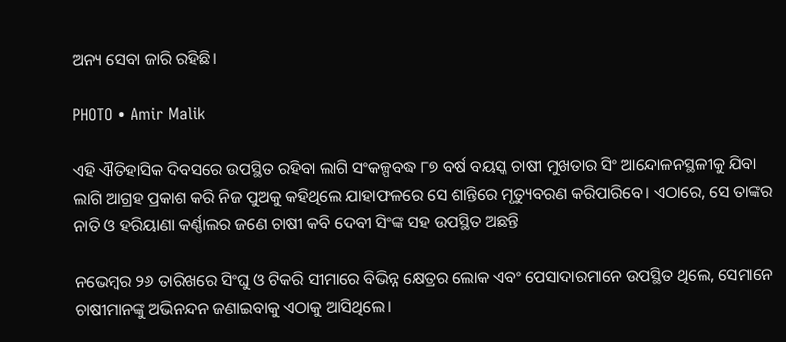ଅନ୍ୟ ସେବା ଜାରି ରହିଛି।

PHOTO • Amir Malik

ଏହି ଐତିହାସିକ ଦିବସରେ ଉପସ୍ଥିତ ରହିବା ଲାଗି ସଂକଳ୍ପବଦ୍ଧ ୮୭ ବର୍ଷ ବୟସ୍କ ଚାଷୀ ମୁଖତାର ସିଂ ଆନ୍ଦୋଳନସ୍ଥଳୀକୁ ଯିବା ଲାଗି ଆଗ୍ରହ ପ୍ରକାଶ କରି ନିଜ ପୁଅକୁ କହିଥିଲେ ଯାହାଫଳରେ ସେ ଶାନ୍ତିରେ ମୃତ୍ୟୁବରଣ କରିପାରିବେ। ଏଠାରେ, ସେ ତାଙ୍କର ନାତି ଓ ହରିୟାଣା କର୍ଣ୍ଣାଲର ଜଣେ ଚାଷୀ କବି ଦେବୀ ସିଂଙ୍କ ସହ ଉପସ୍ଥିତ ଅଛନ୍ତି

ନଭେମ୍ବର ୨୬ ତାରିଖରେ ସିଂଘୁ ଓ ଟିକରି ସୀମାରେ ବିଭିନ୍ନ କ୍ଷେତ୍ରର ଲୋକ ଏବଂ ପେସାଦାରମାନେ ଉପସ୍ଥିତ ଥିଲେ, ସେମାନେ ଚାଷୀମାନଙ୍କୁ ଅଭିନନ୍ଦନ ଜଣାଇବାକୁ ଏଠାକୁ ଆସିଥିଲେ।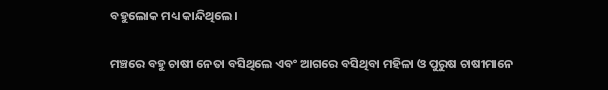ବହୁଲୋକ ମଧ୍ୟ କାନ୍ଦିଥିଲେ।

ମଞ୍ଚରେ ବହୁ ଚାଷୀ ନେତା ବସିଥିଲେ ଏବଂ ଆଗରେ ବସିଥିବା ମହିଳା ଓ ପୁରୁଷ ଚାଷୀମାନେ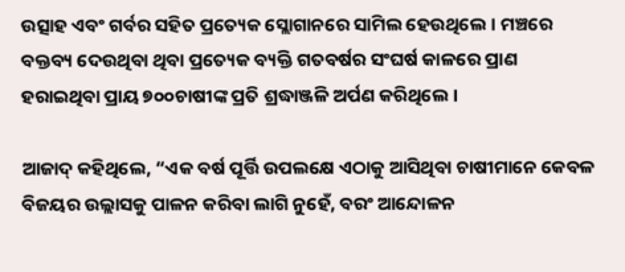ଉତ୍ସାହ ଏବଂ ଗର୍ବର ସହିତ ପ୍ରତ୍ୟେକ ସ୍ଲୋଗାନରେ ସାମିଲ ହେଉଥିଲେ। ମଞ୍ଚରେ ବକ୍ତବ୍ୟ ଦେଉଥିବା ଥିବା ପ୍ରତ୍ୟେକ ବ୍ୟକ୍ତି ଗତବର୍ଷର ସଂଘର୍ଷ କାଳରେ ପ୍ରାଣ ହରାଇଥିବା ପ୍ରାୟ ୭୦୦ଚାଷୀଙ୍କ ପ୍ରତି ଶ୍ରଦ୍ଧାଞ୍ଜଳି ଅର୍ପଣ କରିଥିଲେ।

ଆଜାଦ୍ କହିଥିଲେ, “ଏକ ବର୍ଷ ପୂର୍ତ୍ତି ଉପଲକ୍ଷେ ଏଠାକୁ ଆସିଥିବା ଚାଷୀମାନେ କେବଳ ବିଜୟର ଉଲ୍ଲାସକୁ ପାଳନ କରିବା ଲାଗି ନୁହେଁ, ବରଂ ଆନ୍ଦୋଳନ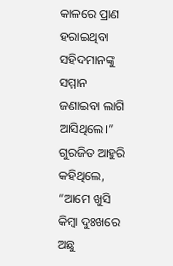କାଳରେ ପ୍ରାଣ ହରାଇଥିବା ସହିଦମାନଙ୍କୁ ସମ୍ମାନ ଜଣାଇବା ଲାଗି ଆସିଥିଲେ।” ଗୁରଜିତ ଆହୁରି କହିଥିଲେ, “ଆମେ ଖୁସି କିମ୍ବା ଦୁଃଖରେ ଅଛୁ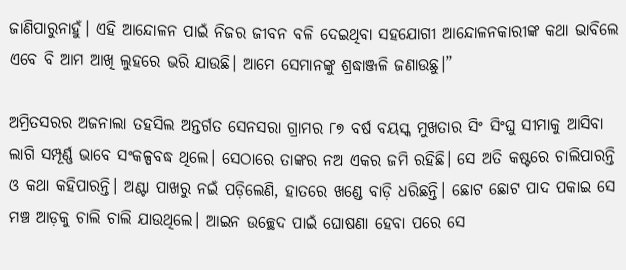ଜାଣିପାରୁନାହୁଁ। ଏହି ଆନ୍ଦୋଳନ ପାଇଁ ନିଜର ଜୀବନ ବଳି ଦେଇଥିବା ସହଯୋଗୀ ଆନ୍ଦୋଳନକାରୀଙ୍କ କଥା ଭାବିଲେ ଏବେ ବି ଆମ ଆଖି ଲୁହରେ ଭରି ଯାଉଛି। ଆମେ ସେମାନଙ୍କୁ ଶ୍ରଦ୍ଧାଞ୍ଜଳି ଜଣାଉଛୁ।”

ଅମ୍ରିତସରର ଅଜନାଲା ତହସିଲ ଅନ୍ତର୍ଗତ ସେନସରା ଗ୍ରାମର ୮୭ ବର୍ଷ ବୟସ୍କ ମୁଖତାର ସିଂ ସିଂଘୁ ସୀମାକୁ ଆସିବା ଲାଗି ସମ୍ପୂର୍ଣ୍ଣ ଭାବେ ସଂକଳ୍ପବଦ୍ଧ ଥିଲେ। ସେଠାରେ ତାଙ୍କର ନଅ ଏକର ଜମି ରହିଛି। ସେ ଅତି କଷ୍ଟରେ ଚାଲିପାରନ୍ତି ଓ କଥା କହିପାରନ୍ତି। ଅଣ୍ଟା ପାଖରୁ ନଇଁ ପଡ଼ିଲେଣି, ହାତରେ ଖଣ୍ଡେ ବାଡ଼ି ଧରିଛନ୍ତି। ଛୋଟ ଛୋଟ ପାଦ ପକାଇ ସେ ମଞ୍ଚ ଆଡ଼କୁ ଚାଲି ଚାଲି ଯାଉଥିଲେ। ଆଇନ ଉଚ୍ଛେଦ ପାଇଁ ଘୋଷଣା ହେବା ପରେ ସେ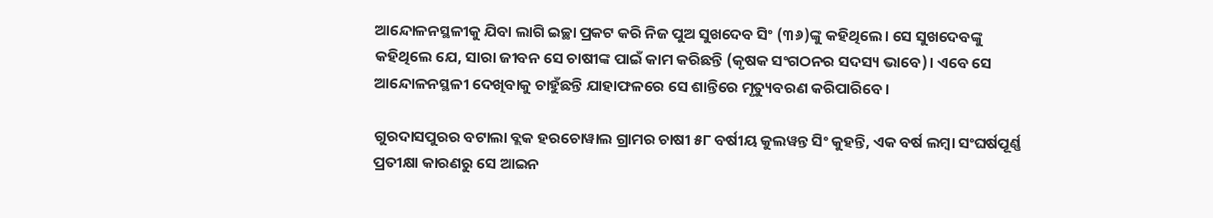ଆନ୍ଦୋଳନସ୍ଥଳୀକୁ ଯିବା ଲାଗି ଇଚ୍ଛା ପ୍ରକଟ କରି ନିଜ ପୁଅ ସୁଖଦେବ ସିଂ (୩୬)ଙ୍କୁ କହିଥିଲେ। ସେ ସୁଖଦେବଙ୍କୁ କହିଥିଲେ ଯେ, ସାରା ଜୀବନ ସେ ଚାଷୀଙ୍କ ପାଇଁ କାମ କରିଛନ୍ତି (କୃଷକ ସଂଗଠନର ସଦସ୍ୟ ଭାବେ)। ଏବେ ସେ ଆନ୍ଦୋଳନସ୍ଥଳୀ ଦେଖିବାକୁ ଚାହୁଁଛନ୍ତି ଯାହାଫଳରେ ସେ ଶାନ୍ତିରେ ମୃତ୍ୟୁବରଣ କରିପାରିବେ।

ଗୁରଦାସପୁରର ବଟାଲା ବ୍ଲକ ହରଚୋୱାଲ ଗ୍ରାମର ଚାଷୀ ୫୮ ବର୍ଷୀୟ କୁଲୱନ୍ତ ସିଂ କୁହନ୍ତି, ଏକ ବର୍ଷ ଲମ୍ବା ସଂଘର୍ଷପୂର୍ଣ୍ଣ  ପ୍ରତୀକ୍ଷା କାରଣରୁ ସେ ଆଇନ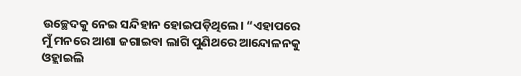ଉଚ୍ଛେଦକୁ ନେଇ ସନ୍ଦିହାନ ହୋଇପଡ଼ିଥିଲେ। “ଏହାପରେ ମୁଁ ମନରେ ଆଶା ଜଗାଇବା ଲାଗି ପୁଣିଥରେ ଆନ୍ଦୋଳନକୁ ଓହ୍ଲାଇଲି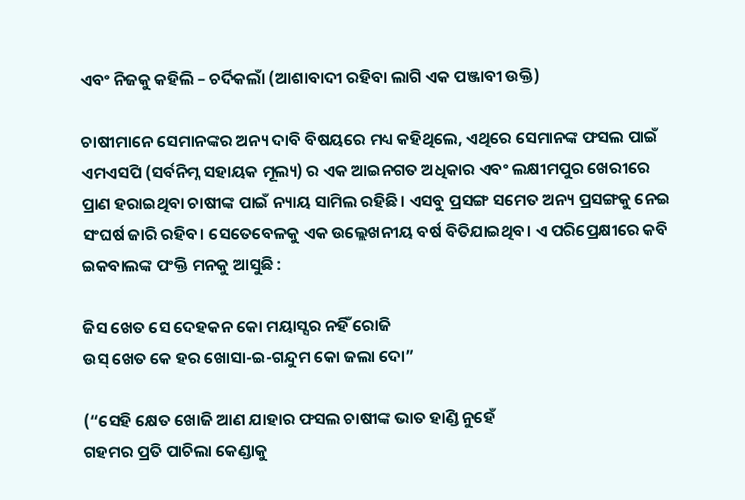ଏବଂ ନିଜକୁ କହିଲି – ଚର୍ଦିକଲାଁ (ଆଶାବାଦୀ ରହିବା ଲାଗି ଏକ ପଞ୍ଜାବୀ ଉକ୍ତି)

ଚାଷୀମାନେ ସେମାନଙ୍କର ଅନ୍ୟ ଦାବି ବିଷୟରେ ମଧ୍ୟ କହିଥିଲେ, ଏଥିରେ ସେମାନଙ୍କ ଫସଲ ପାଇଁ ଏମଏସପି (ସର୍ବନିମ୍ନ ସହାୟକ ମୂଲ୍ୟ) ର ଏକ ଆଇନଗତ ଅଧିକାର ଏବଂ ଲକ୍ଷୀମପୁର ଖେରୀରେ ପ୍ରାଣ ହରାଇଥିବା ଚାଷୀଙ୍କ ପାଇଁ ନ୍ୟାୟ ସାମିଲ ରହିଛି। ଏସବୁ ପ୍ରସଙ୍ଗ ସମେତ ଅନ୍ୟ ପ୍ରସଙ୍ଗକୁ ନେଇ ସଂଘର୍ଷ ଜାରି ରହିବ। ସେତେବେଳକୁ ଏକ ଉଲ୍ଲେଖନୀୟ ବର୍ଷ ବିତିଯାଇଥିବ। ଏ ପରିପ୍ରେକ୍ଷୀରେ କବି ଇକବାଲଙ୍କ ପଂକ୍ତି ମନକୁ ଆସୁଛି :

ଜିସ ଖେତ ସେ ଦେହକନ କୋ ମୟାସ୍ସର ନହିଁ ରୋଜି
ଉସ୍ ଖେତ କେ ହର ଖୋସା-ଇ-ଗନ୍ଦୁମ କୋ ଜଲା ଦୋ”

(“ସେହି କ୍ଷେତ ଖୋଜି ଆଣ ଯାହାର ଫସଲ ଚାଷୀଙ୍କ ଭାତ ହାଣ୍ଡି ନୁହେଁ
ଗହମର ପ୍ରତି ପାଚିଲା କେଣ୍ଡାକୁ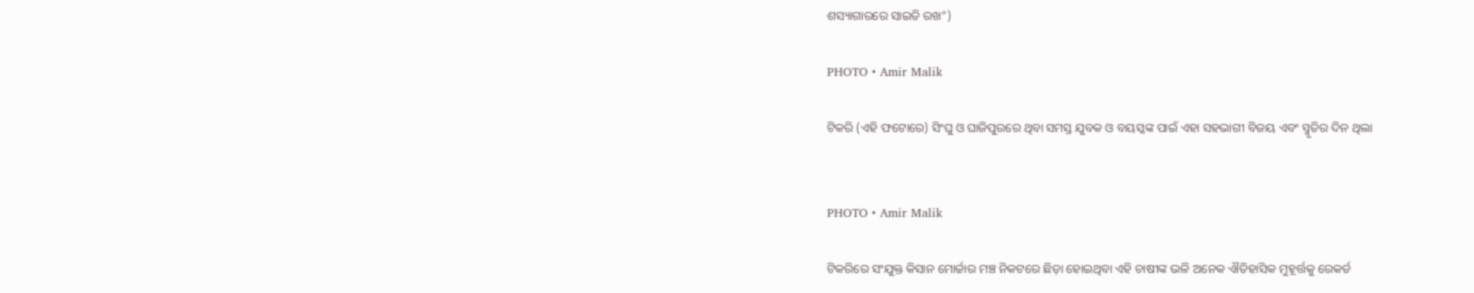ଶସ୍ୟାଗାରରେ ସାଇତି ରଖ”)

PHOTO • Amir Malik

ଟିକରି (ଏହି ଫଟୋରେ) ସିଂଘୁ ଓ ଘାଜିପୁରରେ ଥିବା ସମସ୍ତ ଯୁବକ ଓ ବୟସ୍କଙ୍କ ପାଇଁ ଏହା ସହଭାଗୀ ବିଜୟ ଏବଂ ସ୍ମୃତିର ଦିନ ଥିଲା


PHOTO • Amir Malik

ଟିକରିରେ ସଂଯୁକ୍ତ କିସାନ ମୋର୍ଚ୍ଚାର ମଞ୍ଚ ନିକଟରେ ଛିଡ଼ା ହୋଇଥିବା ଏହି ଚାଷୀଙ୍କ ଭଳି ଅନେକ ଐତିହାସିକ ମୁହୂର୍ତ୍ତକୁ ରେକର୍ଡ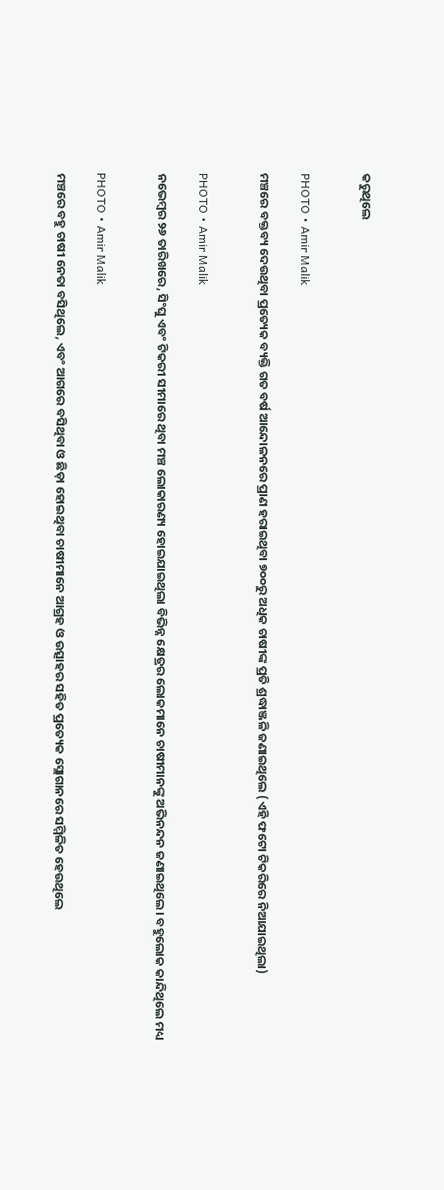କରୁଥିଲେ


PHOTO • Amir Malik

ମଞ୍ଚରେ ବକ୍ତବ୍ୟ ଦେଉଥିବା ପ୍ରତ୍ୟେକ ବ୍ୟକ୍ତି ଗତ ବର୍ଷ ଆନ୍ଦୋଳନରେ ପ୍ରାଣ ହରାଇଥିବା ୭୦୦ରୁ ଅଧିକ ଚାଷୀଙ୍କ ପ୍ରତି ଶ୍ରଦ୍ଧାଞ୍ଜଳି ଜଣାଇଥିଲେ (ଏହି ଫଟୋ ଟିକରିରେ ନିଆଯାଇଥିଲା)


PHOTO • Amir Malik

ନଭେମ୍ବର ୨୬ ତାରିଖରେ, ସିଂଘୁ ଏବଂ ଟିକରୀ ସୀମାରେ ଥିବା ମଞ୍ଚ ଲୋକାରଣ୍ୟ ହୋଇଯାଇଥିଲା ବିଭିନ୍ନ କ୍ଷେତ୍ରର ଲୋକମାନେ ଚାଷୀମାନଙ୍କୁ ଅଭିନନ୍ଦନ ଜଣାଇଥିଲେ। ବହୁଲୋକ କାନ୍ଦିଥିଲେ ମଧ୍ୟ


PHOTO • Amir Malik

ମଞ୍ଚରେ ବହୁ ଚାଷୀ ନେତା ବସିଥିଲେ, ଏବଂ ଆଗରେ ବସିଥିବା ଓ ଛିଡ଼ା ହୋଇଥିବା ଚାଷୀମାନେ ଆଗ୍ରହ ଓ ଉତ୍ସାହର ସହିତ ପ୍ରତ୍ୟେକ ସ୍ଲୋଗାନରେ ସମ୍ମିଳିତ ହେଉଥିଲେ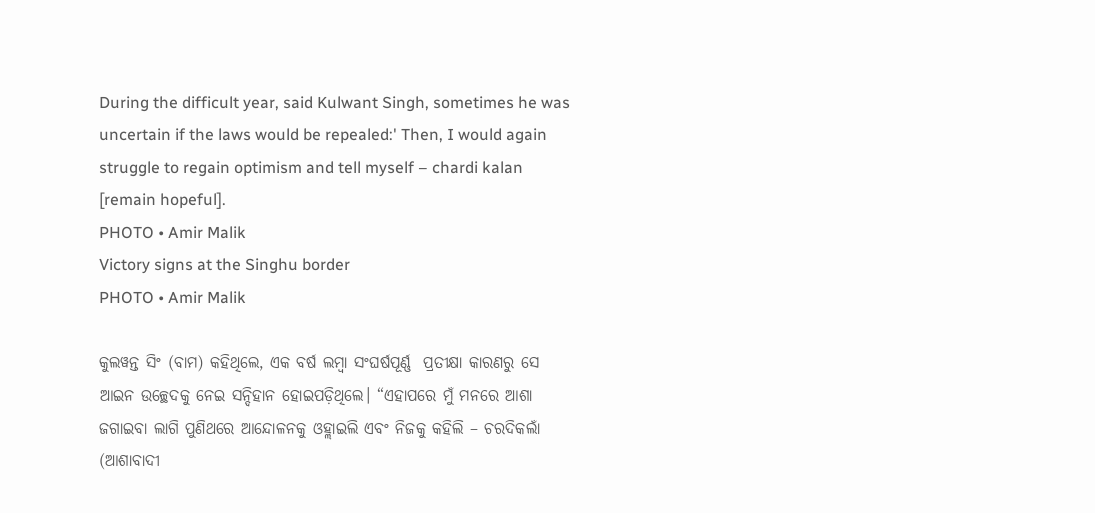During the difficult year, said Kulwant Singh, sometimes he was uncertain if the laws would be repealed:' Then, I would again struggle to regain optimism and tell myself – chardi kalan [remain hopeful].
PHOTO • Amir Malik
Victory signs at the Singhu border
PHOTO • Amir Malik

କୁଲୱନ୍ତ ସିଂ (ବାମ) କହିଥିଲେ, ଏକ ବର୍ଷ ଲମ୍ବା ସଂଘର୍ଷପୂର୍ଣ୍ଣ  ପ୍ରତୀକ୍ଷା କାରଣରୁ ସେ ଆଇନ ଉଚ୍ଛେଦକୁ ନେଇ ସନ୍ଦିହାନ ହୋଇପଡ଼ିଥିଲେ। “ଏହାପରେ ମୁଁ ମନରେ ଆଶା ଜଗାଇବା ଲାଗି ପୁଣିଥରେ ଆନ୍ଦୋଳନକୁ ଓହ୍ଲାଇଲି ଏବଂ ନିଜକୁ କହିଲି – ଚରଦିକଲାଁ (ଆଶାବାଦୀ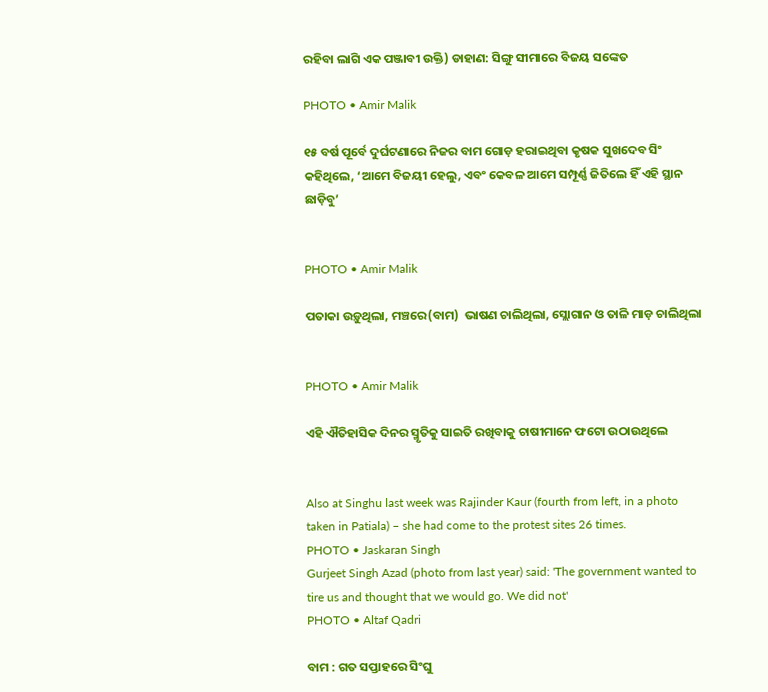ରହିବା ଲାଗି ଏକ ପଞ୍ଜାବୀ ଉକ୍ତି) ଡାହାଣ: ସିଙ୍ଗୁ ସୀମାରେ ବିଜୟ ସଙ୍କେତ

PHOTO • Amir Malik

୧୫ ବର୍ଷ ପୂର୍ବେ ଦୁର୍ଘଟଣାରେ ନିଜର ବାମ ଗୋଡ଼ ହରାଇଥିବା କୃଷକ ସୁଖଦେବ ସିଂ କହିଥିଲେ, ‘ଆମେ ବିଜୟୀ ହେଲୁ, ଏବଂ କେବଳ ଆମେ ସମ୍ପୂର୍ଣ୍ଣ ଜିତିଲେ ହିଁ ଏହି ସ୍ଥାନ ଛାଡ଼ିବୁ’


PHOTO • Amir Malik

ପତାକା ଉଡ଼ୁଥିଲା, ମଞ୍ଚରେ(ବାମ)  ଭାଷଣ ଚାଲିଥିଲା, ସ୍ଲୋଗାନ ଓ ତାଳି ମାଡ଼ ଚାଲିଥିଲା


PHOTO • Amir Malik

ଏହି ଐତିହାସିକ ଦିନର ସ୍ମୃତିକୁ ସାଇତି ରଖିବାକୁ ଚାଷୀମାନେ ଫଟୋ ଉଠାଉଥିଲେ


Also at Singhu last week was Rajinder Kaur (fourth from left, in a photo taken in Patiala) – she had come to the protest sites 26 times.
PHOTO • Jaskaran Singh
Gurjeet Singh Azad (photo from last year) said: 'The government wanted to tire us and thought that we would go. We did not'
PHOTO • Altaf Qadri

ବାମ : ଗତ ସପ୍ତାହରେ ସିଂଘୁ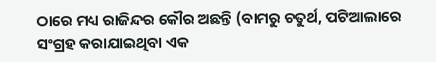ଠାରେ ମଧ୍ୟ ରାଜିନ୍ଦର କୌର ଅଛନ୍ତି (ବାମରୁ ଚତୁର୍ଥ, ପଟିଆଲାରେ ସଂଗ୍ରହ କରାଯାଇଥିବା ଏକ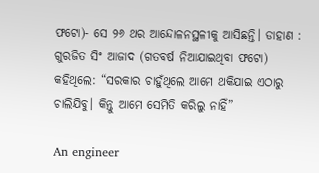ଫଟୋ)- ସେ ୨୬ ଥର ଆନ୍ଦୋଳନସ୍ଥଳୀକୁ ଆସିଛନ୍ତି। ଡାହାଣ : ଗୁରଜିତ ସିଂ ଆଜାଦ (ଗତବର୍ଷ ନିଆଯାଇଥିବା ଫଟୋ) କହିଥିଲେ: “ସରକାର ଚାହୁଁଥିଲେ ଆମେ ଥକିଯାଇ ଏଠାରୁ ଚାଲିଯିବୁ। କିନ୍ତୁ ଆମେ ସେମିତି କରିଲୁ ନାହିଁ”

An engineer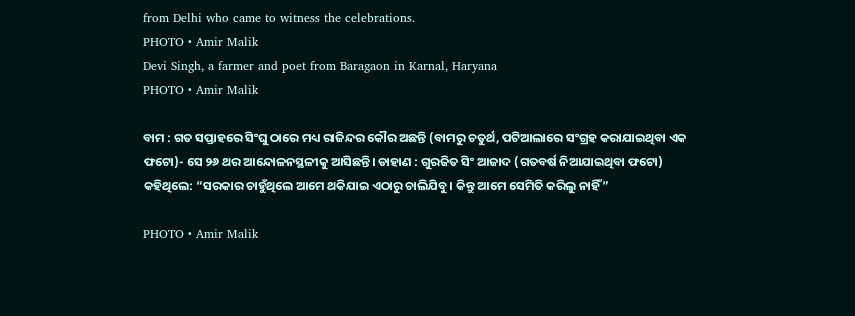from Delhi who came to witness the celebrations.
PHOTO • Amir Malik
Devi Singh, a farmer and poet from Baragaon in Karnal, Haryana
PHOTO • Amir Malik

ବାମ : ଗତ ସପ୍ତାହରେ ସିଂଘୁ ଠାରେ ମଧ୍ୟ ରାଜିନ୍ଦର କୌର ଅଛନ୍ତି (ବାମରୁ ଚତୁର୍ଥ, ପଟିଆଲାରେ ସଂଗ୍ରହ କରାଯାଇଥିବା ଏକ ଫଟୋ)- ସେ ୨୬ ଥର ଆନ୍ଦୋଳନସ୍ଥଳୀକୁ ଆସିଛନ୍ତି। ଡାହାଣ : ଗୁରଜିତ ସିଂ ଆଜାଦ (ଗତବର୍ଷ ନିଆଯାଇଥିବା ଫଟୋ) କହିଥିଲେ: “ସରକାର ଚାହୁଁଥିଲେ ଆମେ ଥକିଯାଇ ଏଠାରୁ ଚାଲିଯିବୁ। କିନ୍ତୁ ଆମେ ସେମିତି କରିଲୁ ନାହିଁ”

PHOTO • Amir Malik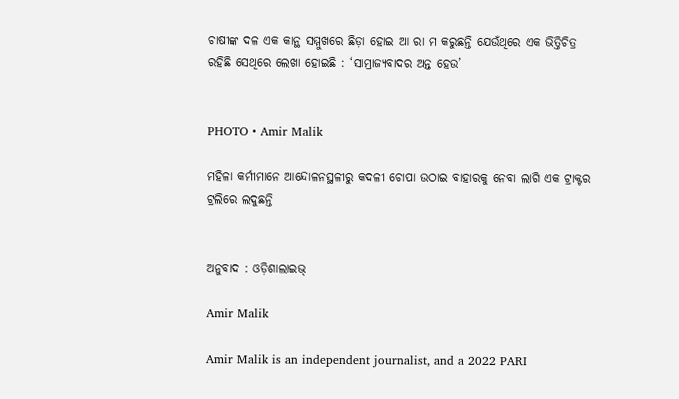ଚାଷୀଙ୍କ ଦଳ ଏକ କାନ୍ଥ ସମ୍ମୁଖରେ ଛିଡ଼ା ହୋଇ ଆ ରା ମ କରୁଛନ୍ତି ଯେଉଁଥିରେ ଏକ ଭିତ୍ତିଚିତ୍ର ରହିଛି ସେଥିରେ ଲେଖା ହୋଇଛି : ‘ସାମ୍ରାଜ୍ୟବାଦର ଅନ୍ତ ହେଉ’


PHOTO • Amir Malik

ମହିଳା କର୍ମୀମାନେ ଆନ୍ଦୋଳନସ୍ଥଳୀରୁ କଦଳୀ ଚୋପା ଉଠାଇ ବାହାରକୁ ନେବା ଲାଗି ଏକ ଟ୍ରାକ୍ଟର ଟ୍ରଲିରେ ଲଦୁଛନ୍ତି


ଅନୁବାଦ : ଓଡ଼ିଶାଲାଇଭ୍‍

Amir Malik

Amir Malik is an independent journalist, and a 2022 PARI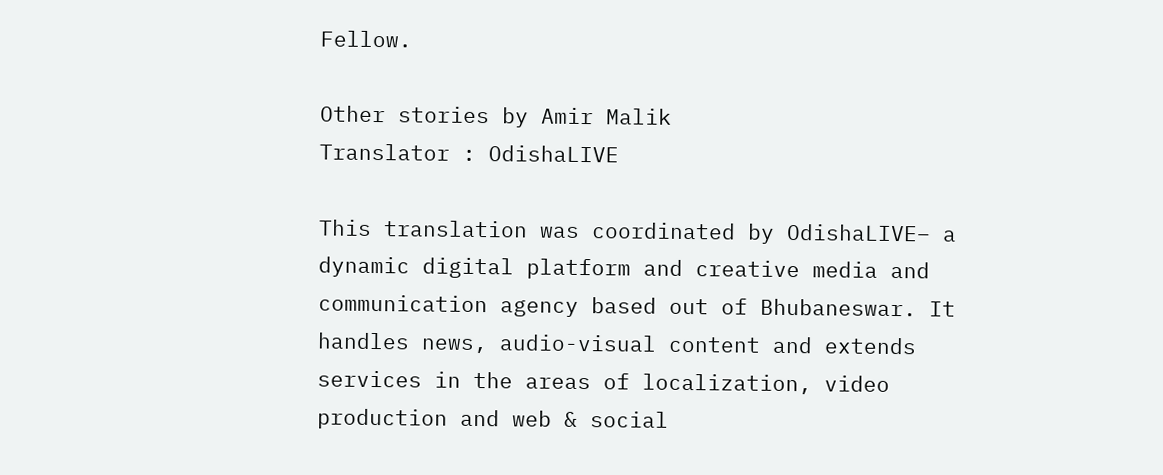Fellow.

Other stories by Amir Malik
Translator : OdishaLIVE

This translation was coordinated by OdishaLIVE– a dynamic digital platform and creative media and communication agency based out of Bhubaneswar. It handles news, audio-visual content and extends services in the areas of localization, video production and web & social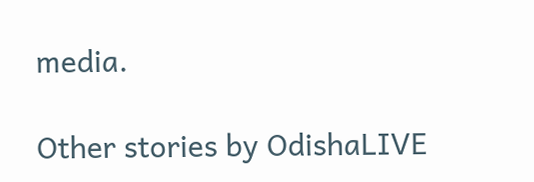media.

Other stories by OdishaLIVE